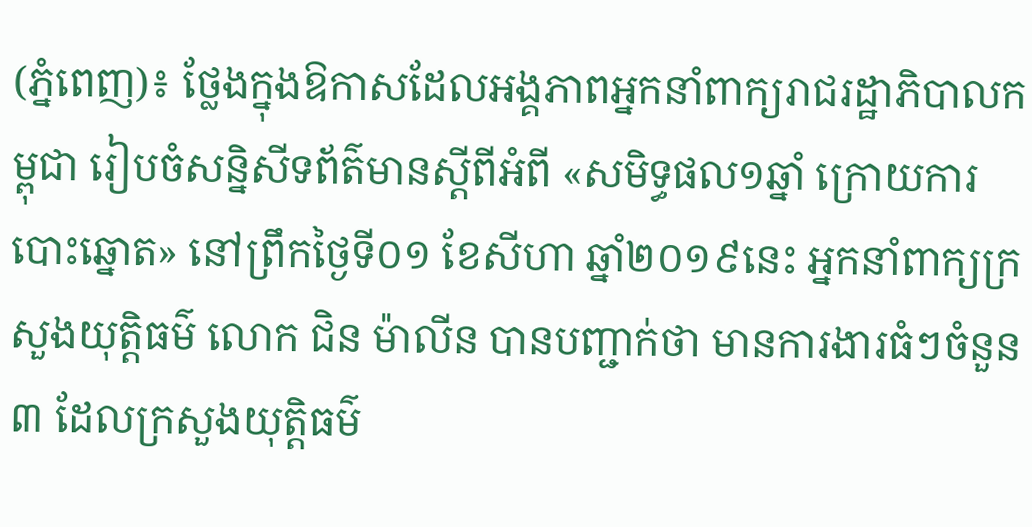(ភ្នំពេញ)៖ ថ្លែងក្នុងឱកាសដែលអង្គភាពអ្នកនាំពាក្យរាជរដ្ឋាភិបាលកម្ពុជា រៀបចំសន្និសីទព័ត៌មានស្តីពីអំពី «សមិទ្ធផល១ឆ្នាំ ក្រោយការបោះឆ្នោត» នៅព្រឹកថ្ងៃទី០១ ខែសីហា ឆ្នាំ២០១៩នេះ អ្នកនាំពាក្យក្រសួងយុត្តិធម៌ លោក ជិន ម៉ាលីន បានបញ្ជាក់ថា មានការងារធំៗចំនួន៣ ដែលក្រសួងយុត្តិធម៌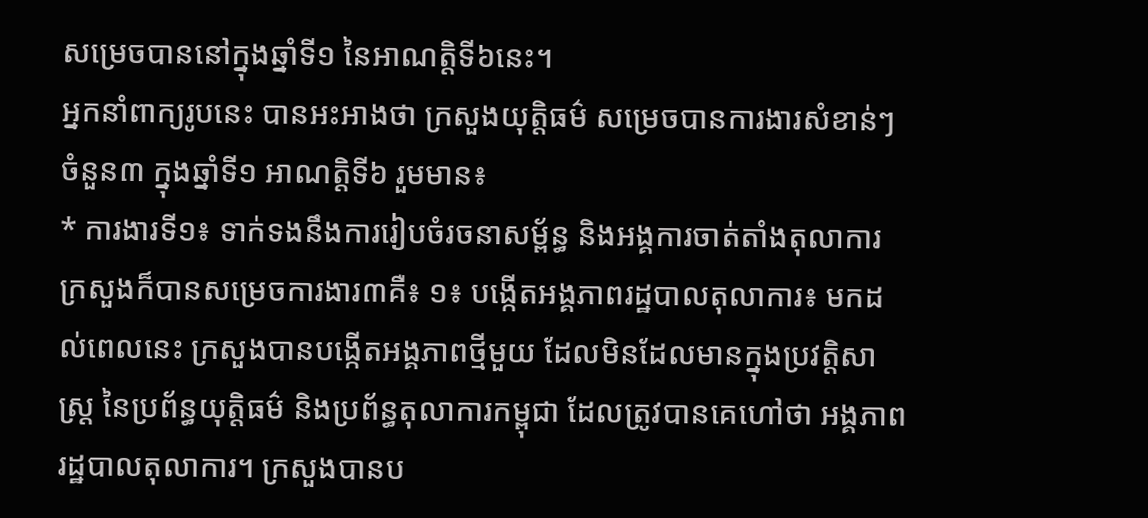សម្រេចបាននៅក្នុងឆ្នាំទី១ នៃអាណត្តិទី៦នេះ។
អ្នកនាំពាក្យរូបនេះ បានអះអាងថា ក្រសួងយុត្តិធម៌ សម្រេចបានការងារសំខាន់ៗចំនួន៣ ក្នុងឆ្នាំទី១ អាណត្តិទី៦ រួមមាន៖
* ការងារទី១៖ ទាក់ទងនឹងការរៀបចំរចនាសម្ព័ន្ធ និងអង្គការចាត់តាំងតុលាការ ក្រសួងក៏បានសម្រេចការងារ៣គឺ៖ ១៖ បង្កើតអង្គភាពរដ្ឋបាលតុលាការ៖ មកដល់ពេលនេះ ក្រសួងបានបង្កើតអង្គភាពថ្មីមួយ ដែលមិនដែលមានក្នុងប្រវត្តិសាស្ត្រ នៃប្រព័ន្ធយុត្តិធម៌ និងប្រព័ន្ធតុលាការកម្ពុជា ដែលត្រូវបានគេហៅថា អង្គភាពរដ្ឋបាលតុលាការ។ ក្រសួងបានប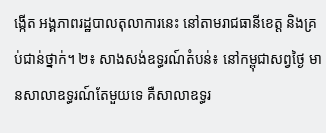ង្កើត អង្គភាពរដ្ឋបាលតុលាការនេះ នៅតាមរាជធានីខេត្ត និងគ្រប់ជាន់ថ្នាក់។ ២៖ សាងសង់ឧទ្ធរណ៍តំបន់៖ នៅកម្ពុជាសព្វថ្ងៃ មានសាលាឧទ្ធរណ៍តែមួយទេ គឺសាលាឧទ្ធរ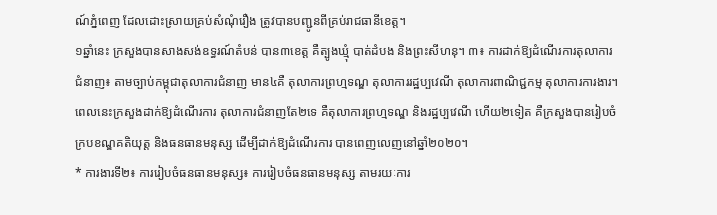ណ៍ភ្នំពេញ ដែលដោះស្រាយគ្រប់សំណុំរឿង ត្រូវបានបញ្ជូនពីគ្រប់រាជធានីខេត្ត។
១ឆ្នាំនេះ ក្រសួងបានសាងសង់ឧទ្ធរណ៍តំបន់ បាន៣ខេត្ត គឺត្បូងឃ្មុំ បាត់ដំបង និងព្រះសីហនុ។ ៣៖ ការដាក់ឱ្យដំណើរការតុលាការជំនាញ៖ តាមច្បាប់កម្ពុជាតុលាការជំនាញ មាន៤គឺ តុលាការព្រហ្មទណ្ឌ តុលាការរដ្ឋប្បវេណី តុលាការពាណិជ្ជកម្ម តុលាការការងារ។ ពេលនេះក្រសួងដាក់ឱ្យដំណើរការ តុលាការជំនាញតែ២ទេ គឺតុលាការព្រហ្មទណ្ឌ និងរដ្ឋប្បវេណី ហើយ២ទៀត គឺក្រសួងបានរៀបចំក្របខណ្ឌគតិយុត្ត និងធនធានមនុស្ស ដើម្បីដាក់ឱ្យដំណើរការ បានពេញលេញនៅឆ្នាំ២០២០។
* ការងារទី២៖ ការរៀបចំធនធានមនុស្ស៖ ការរៀបចំធនធានមនុស្ស តាមរយៈការ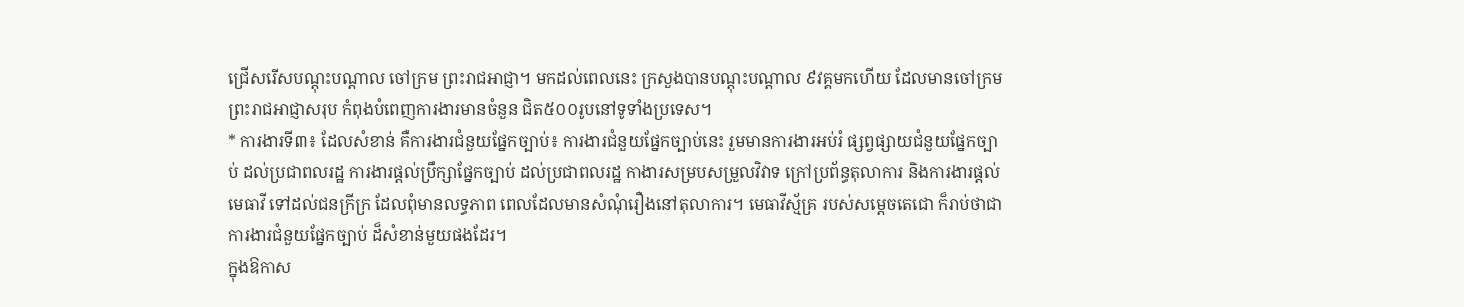ជ្រើសរើសបណ្តុះបណ្តាល ចៅក្រម ព្រះរាជអាជ្ញា។ មកដល់ពេលនេះ ក្រសួងបានបណ្តុះបណ្តាល ៩វគ្គមកហើយ ដែលមានចៅក្រម ព្រះរាជអាជ្ញាសរុប កំពុងបំពេញការងារមានចំនួន ជិត៥០០រូបនៅទូទាំងប្រទេស។
* ការងារទី៣៖ ដែលសំខាន់ គឺការងារជំនួយផ្នែកច្បាប់៖ ការងារជំនួយផ្នែកច្បាប់នេះ រួមមានការងារអប់រំ ផ្សព្វផ្សាយជំនួយផ្នែកច្បាប់ ដល់ប្រជាពលរដ្ឋ ការងារផ្តល់ប្រឹក្សាផ្នែកច្បាប់ ដល់ប្រជាពលរដ្ឋ កាងារសម្របសម្រួលវិវាទ ក្រៅប្រព័ន្ធតុលាការ និងការងារផ្តល់មេធាវី ទៅដល់ជនក្រីក្រ ដែលពុំមានលទ្ធភាព ពេលដែលមានសំណុំរឿងនៅតុលាការ។ មេធាវីស្ម័គ្រ របស់សម្តេចតេជោ ក៏រាប់ថាជាការងារជំនួយផ្នែកច្បាប់ ដ៏សំខាន់មួយផងដែរ។
ក្នុងឱកាស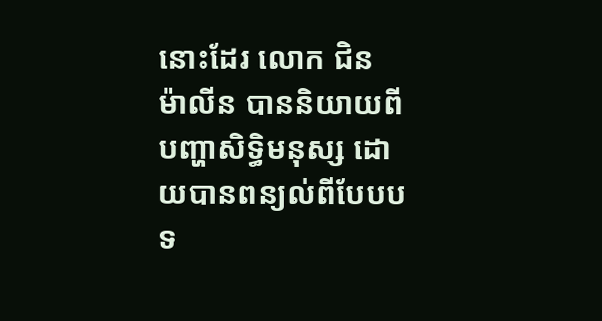នោះដែរ លោក ជិន ម៉ាលីន បាននិយាយពីបញ្ហាសិទ្ធិមនុស្ស ដោយបានពន្យល់ពីបែបបទ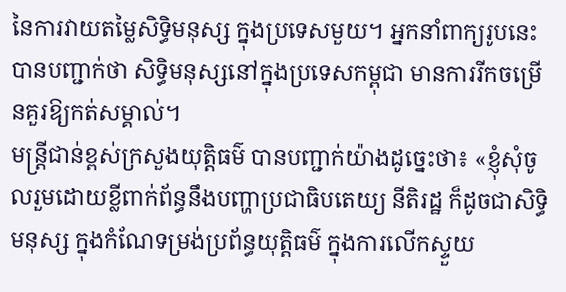នៃការវាយតម្លៃសិទ្ធិមនុស្ស ក្នុងប្រទេសមួយ។ អ្នកនាំពាក្យរូបនេះ បានបញ្ជាក់ថា សិទ្ធិមនុស្សនៅក្នុងប្រទេសកម្ពុជា មានការរីកចម្រើនគួរឱ្យកត់សម្គាល់។
មន្ត្រីជាន់ខ្ពស់ក្រសួងយុត្តិធម៌ បានបញ្ជាក់យ៉ាងដូច្នេះថា៖ «ខ្ញុំសុំចូលរួមដោយខ្លីពាក់ព័ន្ធនឹងបញ្ហាប្រជាធិបតេយ្យ នីតិរដ្ឋ ក៏ដូចជាសិទ្ធិមនុស្ស ក្នុងកំណែទម្រង់ប្រព័ន្ធយុត្តិធម៌ ក្នុងការលើកស្ទួយ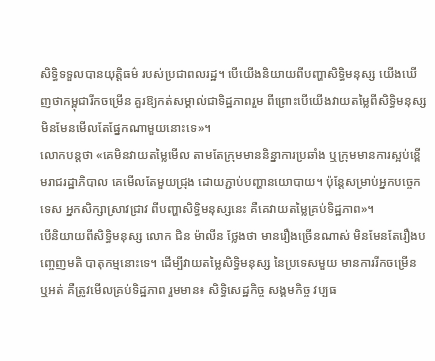សិទ្ធិទទួលបានយុត្តិធម៌ របស់ប្រជាពលរដ្ឋ។ បើយើងនិយាយពីបញ្ហាសិទ្ធិមនុស្ស យើងឃើញថាកម្ពុជារីកចម្រើន គួរឱ្យកត់សម្គាល់ជាទិដ្ឋភាពរួម ពីព្រោះបើយើងវាយតម្លៃពីសិទ្ធិមនុស្ស មិនមែនមើលតែផ្នែកណាមួយនោះទេ»។
លោកបន្តថា «គេមិនវាយតម្លៃមើល តាមតែក្រុមមាននិន្នាការប្រឆាំង ឬក្រុមមានការស្អប់ខ្ពើមរាជរដ្ឋាភិបាល គេមើលតែមួយជ្រុង ដោយភ្ជាប់បញ្ហានយោបាយ។ ប៉ុន្តែសម្រាប់អ្នកបច្ចេកទេស អ្នកសិក្សាស្រាវជ្រាវ ពីបញ្ហាសិទ្ធិមនុស្សនេះ គឺគេវាយតម្លៃគ្រប់ទិដ្ឋភាព»។
បើនិយាយពីសិទ្ធិមនុស្ស លោក ជិន ម៉ាលីន ថ្លែងថា មានរឿងច្រើនណាស់ មិនមែនតែរឿងបញ្ចេញមតិ បាតុកម្មនោះទេ។ ដើម្បីវាយតម្លៃសិទ្ធិមនុស្ស នៃប្រទេសមួយ មានការរីកចម្រើន ឬអត់ គឺត្រូវមើលគ្រប់ទិដ្ឋភាព រួមមាន៖ សិទ្ធិសេដ្ឋកិច្ច សង្គមកិច្ច វប្បធ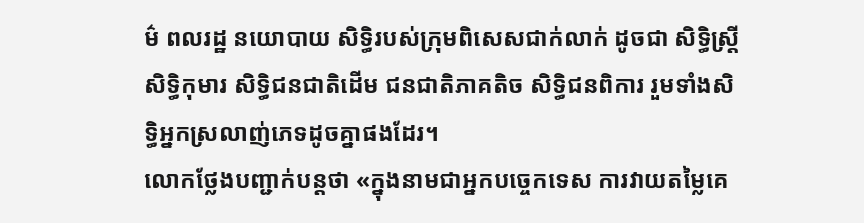ម៌ ពលរដ្ឋ នយោបាយ សិទ្ធិរបស់ក្រុមពិសេសជាក់លាក់ ដូចជា សិទ្ធិស្ត្រី សិទ្ធិកុមារ សិទ្ធិជនជាតិដើម ជនជាតិភាគតិច សិទ្ធិជនពិការ រួមទាំងសិទ្ធិអ្នកស្រលាញ់ភេទដូចគ្នាផងដែរ។
លោកថ្លែងបញ្ជាក់បន្តថា «ក្នុងនាមជាអ្នកបច្ចេកទេស ការវាយតម្លៃគេ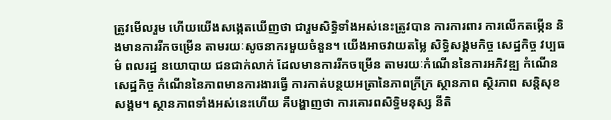ត្រូវមើលរួម ហើយយើងសង្កេតឃើញថា ជារួមសិទ្ធិទាំងអស់នេះត្រូវបាន ការការពារ ការលើកតម្កើន និងមានការរីកចម្រើន តាមរយៈសូចនាករមួយចំនួន។ យើងអាចវាយតម្លៃ សិទ្ធិសង្គមកិច្ច សេដ្ឋកិច្ច វប្បធម៌ ពលរដ្ឋ នយោបាយ ជនជាក់លាក់ ដែលមានការរីកចម្រើន តាមរយៈកំណើននៃការអភិវឌ្ឍ កំណើនសេដ្ឋកិច្ច កំណើននៃភាពមានការងារធ្វើ ការកាត់បន្ថយអត្រានៃភាពក្រីក្រ ស្ថានភាព ស្ថិរភាព សន្តិសុខសង្គម។ ស្ថានភាពទាំងអស់នេះហើយ គឺបង្ហាញថា ការគោរពសិទ្ធិមនុស្ស នីតិ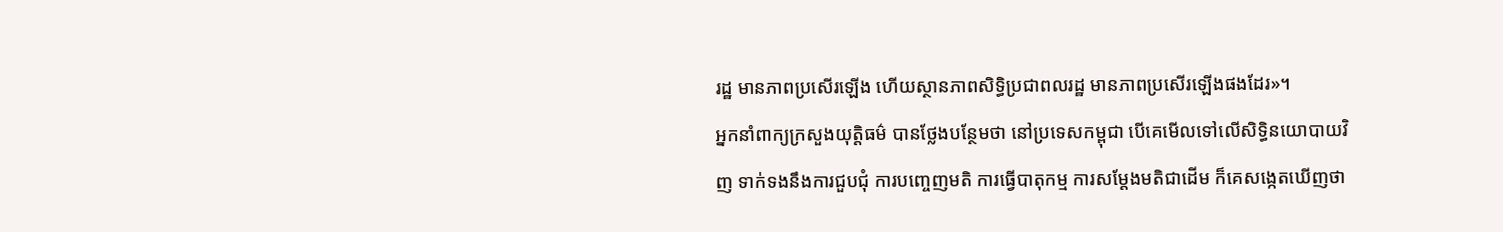រដ្ឋ មានភាពប្រសើរឡើង ហើយស្ថានភាពសិទ្ធិប្រជាពលរដ្ឋ មានភាពប្រសើរឡើងផងដែរ»។
អ្នកនាំពាក្យក្រសួងយុត្តិធម៌ បានថ្លែងបន្ថែមថា នៅប្រទេសកម្ពុជា បើគេមើលទៅលើសិទ្ធិនយោបាយវិញ ទាក់ទងនឹងការជួបជុំ ការបញ្ចេញមតិ ការធ្វើបាតុកម្ម ការសម្តែងមតិជាដើម ក៏គេសង្កេតឃើញថា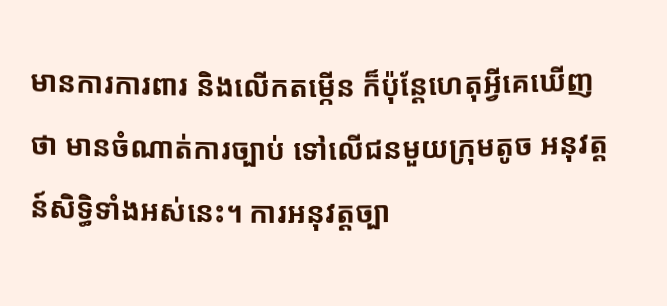មានការការពារ និងលើកតម្កើន ក៏ប៉ុន្តែហេតុអ្វីគេឃើញថា មានចំណាត់ការច្បាប់ ទៅលើជនមួយក្រុមតូច អនុវត្តន៍សិទ្ធិទាំងអស់នេះ។ ការអនុវត្តច្បា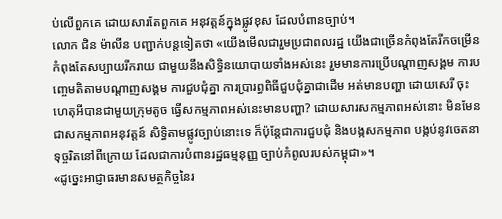ប់លើពួកគេ ដោយសារតែពួកគេ អនុវត្តន៍ក្នុងផ្លូវខុស ដែលបំពានច្បាប់។
លោក ជិន ម៉ាលីន បញ្ជាក់បន្តទៀតថា «យើងមើលជារួមប្រជាពលរដ្ឋ យើងជាច្រើនកំពុងតែរីកចម្រើន កំពុងតែសប្បាយរីករាយ ជាមួយនឹងសិទ្ធិនយោបាយទាំងអស់នេះ រួមមានការប្រើបណ្តាញសង្គម ការបញ្ចេមតិតាមបណ្តាញសង្គម ការជួបជុំគ្នា ការប្រារព្ធពិធីជួបជុំគ្នាជាដើម អត់មានបញ្ហា ដោយសេរី ចុះហេតុអីបានជាមួយក្រុមតូច ធ្វើសកម្មភាពអស់នេះមានបញ្ហា? ដោយសារសកម្មភាពអស់នោះ មិនមែនជាសកម្មភាពអនុវត្តន៍ សិទ្ធិតាមផ្លូវច្បាប់នោះទេ ក៏ប៉ុន្តែជាការជួបជុំ និងបង្កសកម្មភាព បង្កប់នូវចេតនាទុច្ចរិតនៅពីក្រោយ ដែលជាការបំពានរដ្ឋធម្មនុញ្ញ ច្បាប់កំពូលរបស់កម្ពុជា»។
«ដូច្នេះអាជ្ញាធរមានសមត្ថកិច្ចនៃរ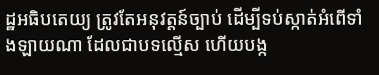ដ្ឋអធិបតេយ្យ ត្រូវតែអនុវត្តន៍ច្បាប់ ដើម្បីទប់ស្កាត់អំពើទាំងឡាយណា ដែលជាបទល្មើស ហើយបង្ក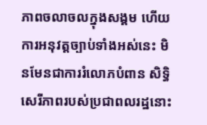ភាពចលាចលក្នុងសង្គម ហើយការអនុវត្តច្បាប់ទាំងអស់នេះ មិនមែនជាការរំលោភបំពាន សិទ្ធិសេរីភាពរបស់ប្រជាពលរដ្ឋនោះ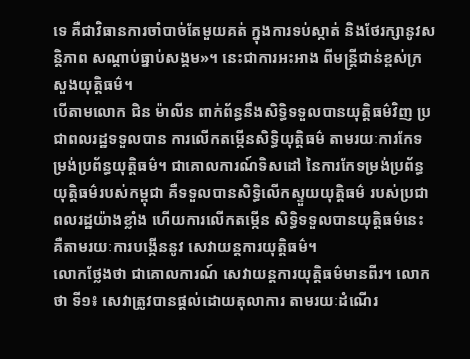ទេ គឺជាវិធានការចាំបាច់តែមួយគត់ ក្នុងការទប់ស្កាត់ និងថែរក្សានូវសន្តិភាព សណ្តាប់ធ្នាប់សង្គម»។ នេះជាការអះអាង ពីមន្ត្រីជាន់ខ្ពស់ក្រសួងយុតិ្តធម៌។
បើតាមលោក ជិន ម៉ាលីន ពាក់ព័ន្ធនឹងសិទ្ធិទទួលបានយុត្តិធម៌វិញ ប្រជាពលរដ្ឋទទួលបាន ការលើកតម្កើនសិទ្ធិយុត្តិធម៌ តាមរយៈការកែទម្រង់ប្រព័ន្ធយុត្តិធម៌។ ជាគោលការណ៍ទិសដៅ នៃការកែទម្រង់ប្រព័ន្ធយុត្តិធម៌របស់កម្ពុជា គឺទទួលបានសិទ្ធិលើកស្ទួយយុត្តិធម៌ របស់ប្រជាពលរដ្ឋយ៉ាងខ្លាំង ហើយការលើកតម្កើន សិទ្ធិទទួលបានយុត្តិធម៌នេះ គឺតាមរយៈការបង្កើននូវ សេវាយន្តការយុត្តិធម៌។
លោកថ្លែងថា ជាគោលការណ៍ សេវាយន្តការយុត្តិធម៌មានពីរ។ លោកថា ទី១៖ សេវាត្រូវបានផ្តល់ដោយតុលាការ តាមរយៈដំណើរ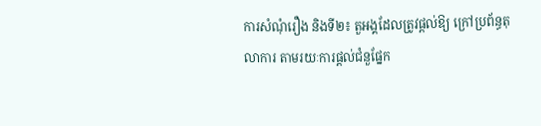ការសំណុំរឿង និងទី២៖ តួអង្គដែលត្រូវផ្តល់ឱ្យ ក្រៅប្រព័ន្ធតុលាការ តាមរយៈការផ្តល់ជំនួផ្នែក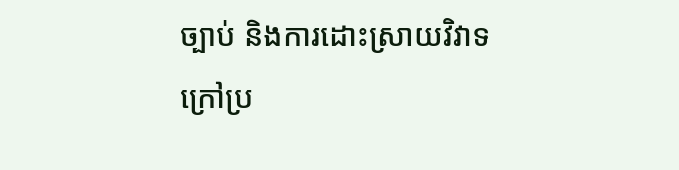ច្បាប់ និងការដោះស្រាយវិវាទក្រៅប្រ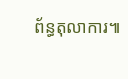ព័ន្ធតុលាការ៕